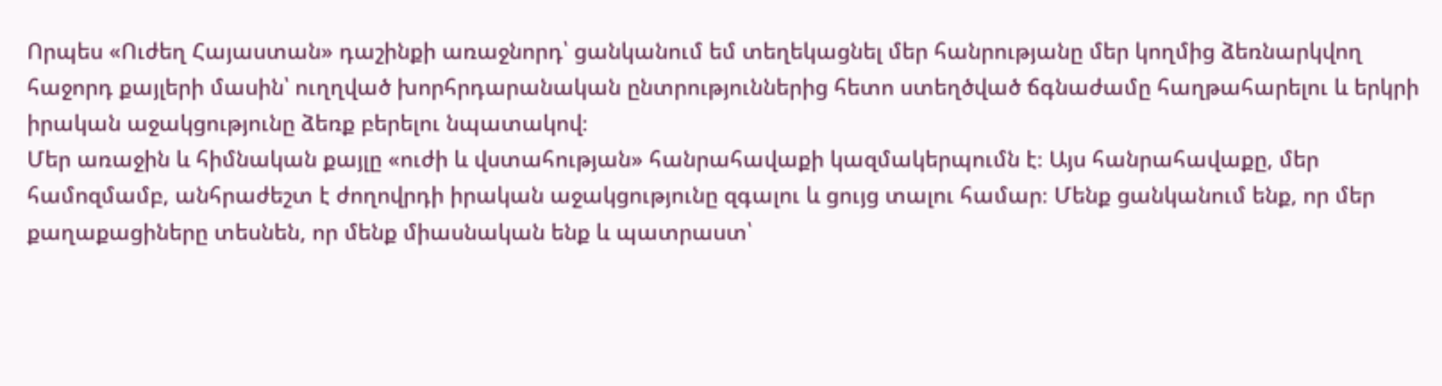Որպես «Ուժեղ Հայաստան» դաշինքի առաջնորդ՝ ցանկանում եմ տեղեկացնել մեր հանրությանը մեր կողմից ձեռնարկվող հաջորդ քայլերի մասին՝ ուղղված խորհրդարանական ընտրություններից հետո ստեղծված ճգնաժամը հաղթահարելու և երկրի իրական աջակցությունը ձեռք բերելու նպատակով։
Մեր առաջին և հիմնական քայլը «ուժի և վստահության» հանրահավաքի կազմակերպումն է։ Այս հանրահավաքը, մեր համոզմամբ, անհրաժեշտ է ժողովրդի իրական աջակցությունը զգալու և ցույց տալու համար։ Մենք ցանկանում ենք, որ մեր քաղաքացիները տեսնեն, որ մենք միասնական ենք և պատրաստ՝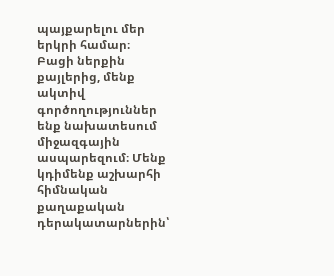պայքարելու մեր երկրի համար։
Բացի ներքին քայլերից, մենք ակտիվ գործողություններ ենք նախատեսում միջազգային ասպարեզում։ Մենք կդիմենք աշխարհի հիմնական քաղաքական դերակատարներին՝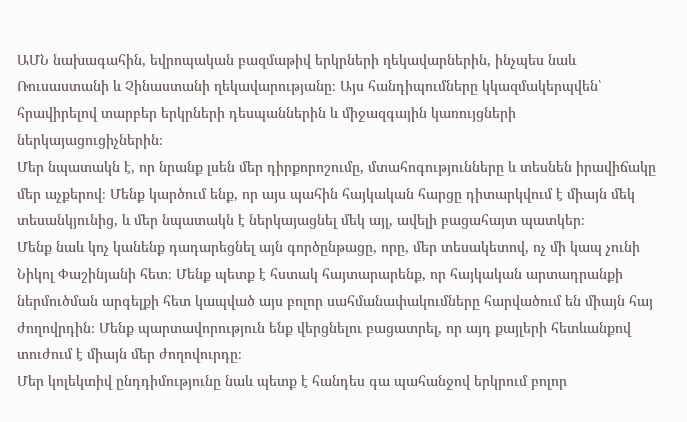ԱՄՆ նախագահին, եվրոպական բազմաթիվ երկրների ղեկավարներին, ինչպես նաև Ռուսաստանի և Չինաստանի ղեկավարությանը։ Այս հանդիպումները կկազմակերպվեն՝ հրավիրելով տարբեր երկրների դեսպաններին և միջազգային կառույցների ներկայացուցիչներին։
Մեր նպատակն է, որ նրանք լսեն մեր դիրքորոշումը, մտահոգությունները և տեսնեն իրավիճակը մեր աչքերով։ Մենք կարծում ենք, որ այս պահին հայկական հարցը դիտարկվում է միայն մեկ տեսանկյունից, և մեր նպատակն է ներկայացնել մեկ այլ, ավելի բացահայտ պատկեր։
Մենք նաև կոչ կանենք դադարեցնել այն գործընթացը, որը, մեր տեսակետով, ոչ մի կապ չունի Նիկոլ Փաշինյանի հետ։ Մենք պետք է հստակ հայտարարենք, որ հայկական արտադրանքի ներմուծման արգելքի հետ կապված այս բոլոր սահմանափակումները հարվածում են միայն հայ ժողովրդին։ Մենք պարտավորություն ենք վերցնելու բացատրել, որ այդ քայլերի հետևանքով տուժում է միայն մեր ժողովուրդը։
Մեր կոլեկտիվ ընդդիմությունը նաև պետք է հանդես գա պահանջով երկրում բոլոր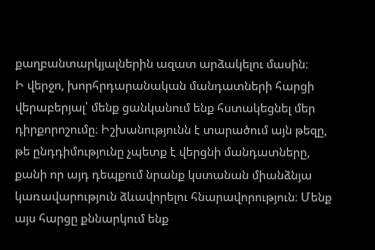քաղբանտարկյալներին ազատ արձակելու մասին։
Ի վերջո, խորհրդարանական մանդատների հարցի վերաբերյալ՝ մենք ցանկանում ենք հստակեցնել մեր դիրքորոշումը։ Իշխանությունն է տարածում այն թեզը, թե ընդդիմությունը չպետք է վերցնի մանդատները, քանի որ այդ դեպքում նրանք կստանան միանձնյա կառավարություն ձևավորելու հնարավորություն։ Մենք այս հարցը քննարկում ենք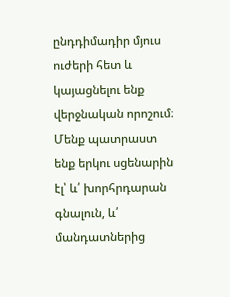ընդդիմադիր մյուս ուժերի հետ և կայացնելու ենք վերջնական որոշում։ Մենք պատրաստ ենք երկու սցենարին էլ՝ և՛ խորհրդարան գնալուն, և՛ մանդատներից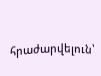հրաժարվելուն՝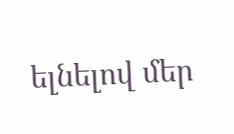ելնելով մեր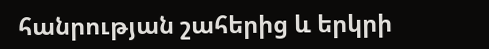հանրության շահերից և երկրի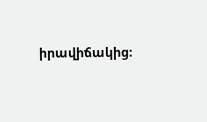իրավիճակից։